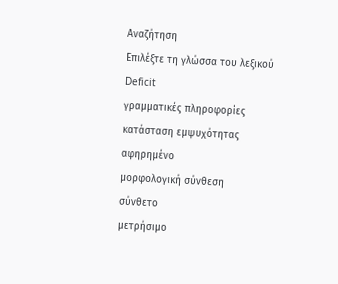Αναζήτηση
Επιλέξτε τη γλώσσα του λεξικού
Deficit
γραμματικές πληροφορίες
κατάσταση εμψυχότητας
αφηρημένο
μορφολογική σύνθεση
σύνθετο
μετρήσιμο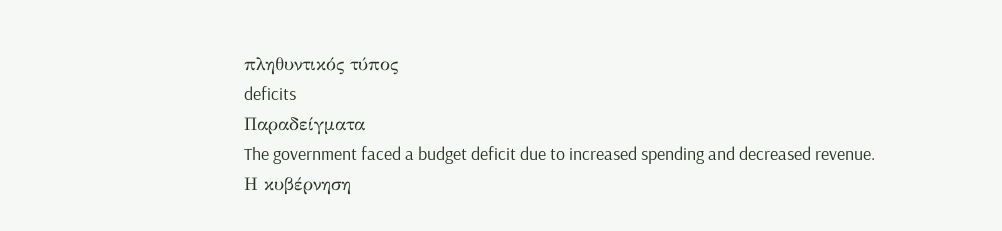πληθυντικός τύπος
deficits
Παραδείγματα
The government faced a budget deficit due to increased spending and decreased revenue.
Η κυβέρνηση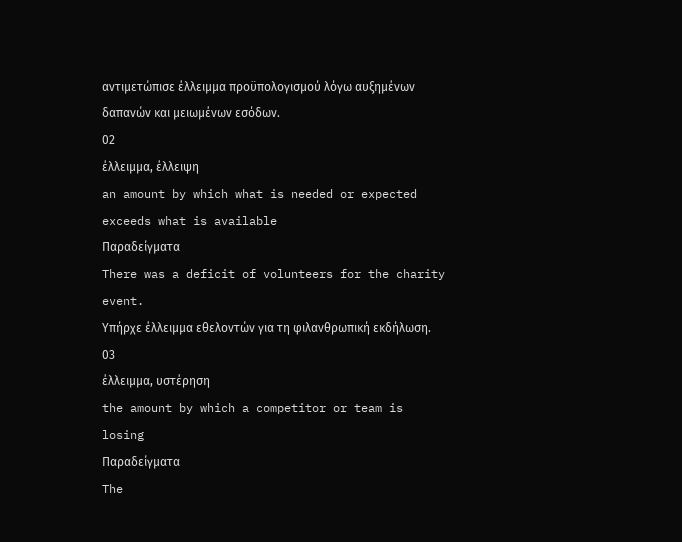αντιμετώπισε έλλειμμα προϋπολογισμού λόγω αυξημένων δαπανών και μειωμένων εσόδων.
02
έλλειμμα, έλλειψη
an amount by which what is needed or expected exceeds what is available
Παραδείγματα
There was a deficit of volunteers for the charity event.
Υπήρχε έλλειμμα εθελοντών για τη φιλανθρωπική εκδήλωση.
03
έλλειμμα, υστέρηση
the amount by which a competitor or team is losing
Παραδείγματα
The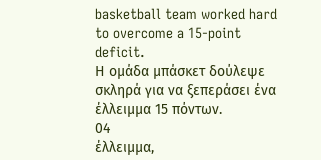basketball team worked hard to overcome a 15-point deficit.
Η ομάδα μπάσκετ δούλεψε σκληρά για να ξεπεράσει ένα έλλειμμα 15 πόντων.
04
έλλειμμα,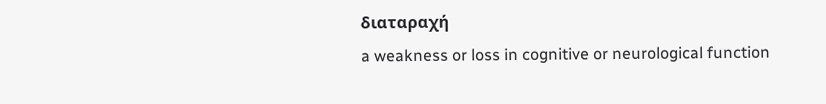διαταραχή
a weakness or loss in cognitive or neurological function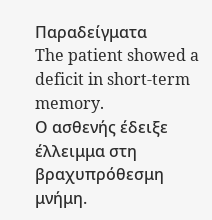Παραδείγματα
The patient showed a deficit in short-term memory.
Ο ασθενής έδειξε έλλειμμα στη βραχυπρόθεσμη μνήμη.